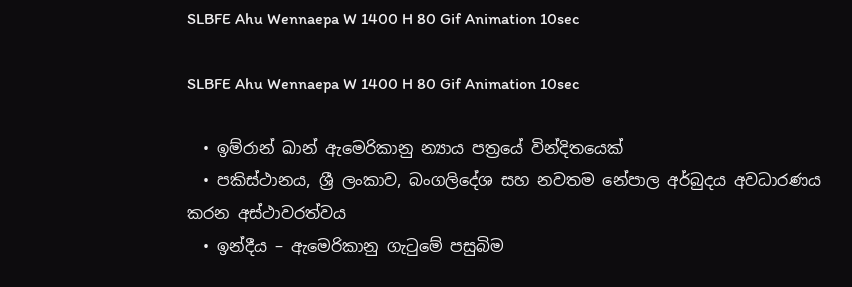SLBFE Ahu Wennaepa W 1400 H 80 Gif Animation 10sec

SLBFE Ahu Wennaepa W 1400 H 80 Gif Animation 10sec

  • ඉම්රාන් ඛාන් ඇමෙරිකානු න්‍යාය පත්‍රයේ වින්දිතයෙක්
  • පකිස්ථානය, ශ්‍රී ලංකාව, බංගලිදේශ සහ නවතම නේපාල අර්බුදය අවධාරණය කරන අස්ථාවරත්වය
  • ඉන්දීය – ඇමෙරිකානු ගැටුමේ පසුබිම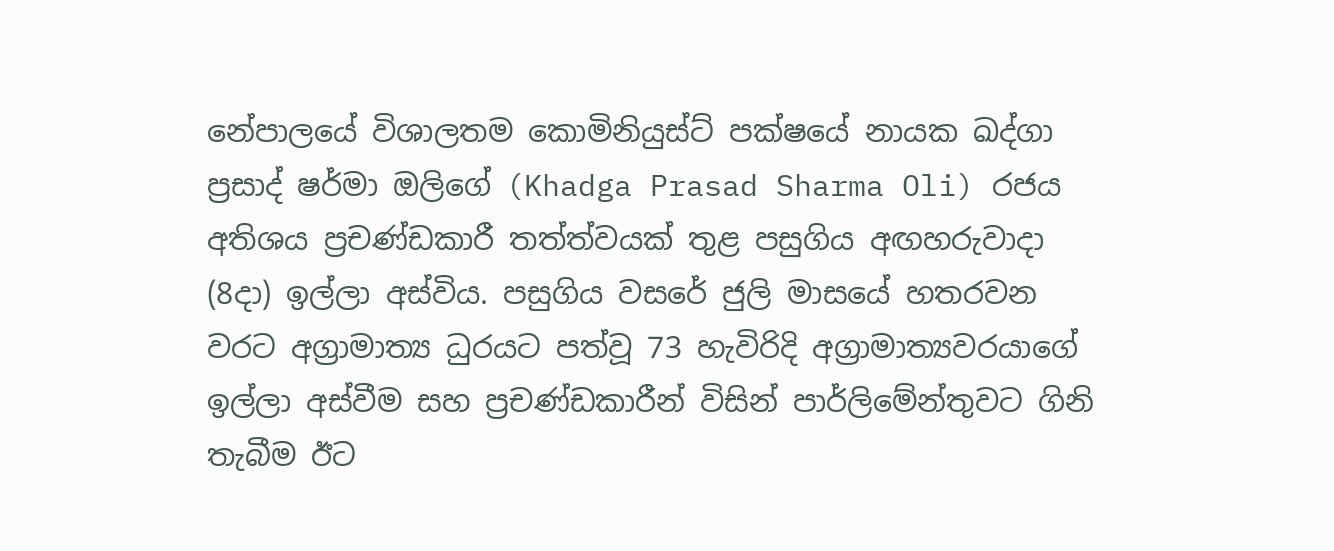නේපාලයේ විශාලතම කොමිනියුස්ට් පක්ෂයේ නායක ඛද්ගා ප්‍රසාද් ෂර්මා ඔලිගේ (Khadga Prasad Sharma Oli) රජය අතිශය ප්‍රචණ්ඩකාරී තත්ත්වයක් තුළ පසුගිය අඟහරුවාදා (8දා) ඉල්ලා අස්විය. පසුගිය වසරේ ජුලි මාසයේ හතරවන වරට අග්‍රාමාත්‍ය ධුරයට පත්වූ 73 හැවිරිදි අග්‍රාමාත්‍යවරයාගේ ඉල්ලා අස්වීම සහ ප්‍රචණ්ඩකාරීන් විසින් පාර්ලිමේන්තුවට ගිනි තැබීම ඊට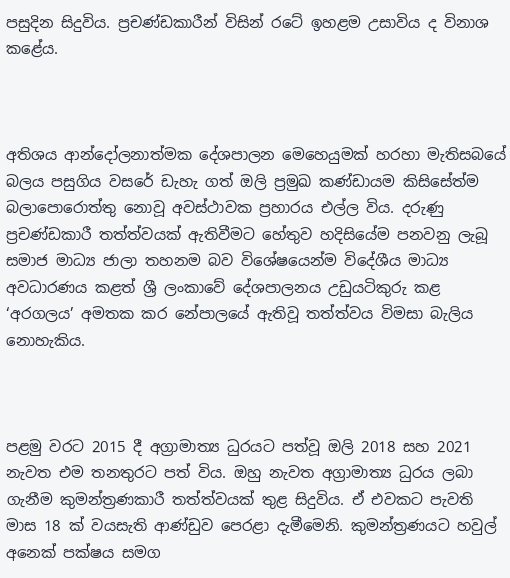පසුදින සිදුවිය. ප්‍රචණ්ඩකාරීන් විසින් රටේ ඉහළම උසාවිය ද විනාශ කළේය.



අතිශය ආන්දෝලනාත්මක දේශපාලන මෙහෙයුමක් හරහා මැතිසබයේ බලය පසුගිය වසරේ ඩැහැ ගත් ඔලි ප්‍රමුඛ කණ්ඩායම කිසිසේත්ම බලාපොරොත්තු නොවූ අවස්ථාවක ප්‍රහාරය එල්ල විය. දරුණු ප්‍රචණ්ඩකාරී තත්ත්වයක් ඇතිවීමට හේතුව හදිසියේම පනවනු ලැබූ සමාජ මාධ්‍ය ජාලා තහනම බව විශේෂයෙන්ම විදේශීය මාධ්‍ය අවධාරණය කළත් ශ්‍රී ලංකාවේ දේශපාලනය උඩුයටිකුරු කළ ‘අරගලය’ අමතක කර නේපාලයේ ඇතිවූ තත්ත්වය විමසා බැලිය නොහැකිය.



පළමු වරට 2015 දී අග්‍රාමාත්‍ය ධුරයට පත්වූ ඔලි 2018 සහ 2021 නැවත එම තනතුරට පත් විය. ඔහු නැවත අග්‍රාමාත්‍ය ධුරය ලබා ගැනීම කුමන්ත්‍රණකාරී තත්ත්වයක් තුළ සිදුවිය. ඒ එවකට පැවති මාස 18 ක් වයසැති ආණ්ඩුව පෙරළා දැමීමෙනි. කුමන්ත්‍රණයට හවුල් අනෙක් පක්ෂය සමග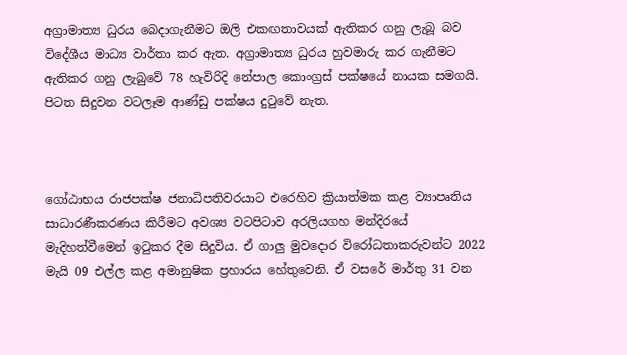අග්‍රාමාත්‍ය ධුරය බෙදාගැනීමට ඔලි එකඟතාවයක් ඇතිකර ගනු ලැබූ බව විදේශීය මාධ්‍ය වාර්තා කර ඇත. අග්‍රාමාත්‍ය ධුරය හුවමාරු කර ගැනීමට ඇතිකර ගනු ලැබුවේ 78 හැවිරිදි නේපාල කොංග්‍රස් පක්ෂයේ නායක සමගයි. පිටත සිදුවන වටලෑම ආණ්ඩු පක්ෂය දුටුවේ නැත.



ගෝඨාභය රාජපක්ෂ ජනාධිපතිවරයාට එරෙහිව ක්‍රියාත්මක කළ ව්‍යාපෘතිය සාධාරණීකරණය කිරීමට අවශ්‍ය වටපිටාව අරලියගහ මන්දිරයේ මැදිහත්වීමෙන් ඉටුකර දීම සිදුවිය. ඒ ගාලු මුවදොර විරෝධතාකරුවන්ට 2022 මැයි 09 එල්ල කළ අමානුෂික ප්‍රහාරය හේතුවෙනි. ඒ වසරේ මාර්තු 31 වන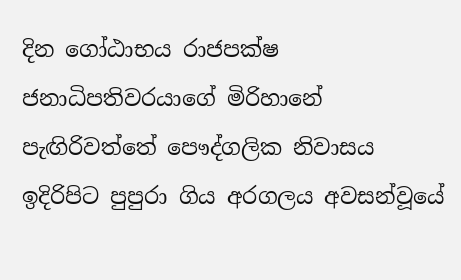දින ගෝඨාභය රාජපක්ෂ ජනාධිපතිවරයාගේ මිරිහානේ පැඟිරිවත්තේ පෞද්ගලික නිවාසය ඉදිරිපිට පුපුරා ගිය අරගලය අවසන්වූයේ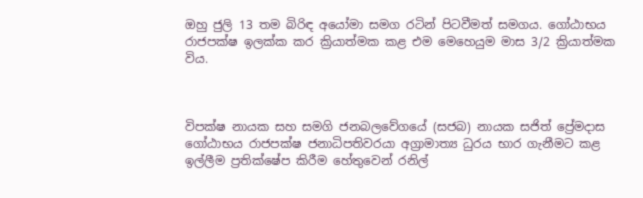ඔහු ජුලි 13 තම බිරිඳ අයෝමා සමග රටින් පිටවීමත් සමගය. ගෝඨාභය රාජපක්ෂ ඉලක්ක කර ක්‍රියාත්මක කළ එම මෙහෙයුම මාස 3/2 ක්‍රියාත්මක විය.



විපක්ෂ නායක සහ සමගි ජනබලවේගයේ (සජබ) නායක සජිත් ප්‍රේමදාස ගෝඨාභය රාජපක්ෂ ජනාධිපතිවරයා අග්‍රාමාත්‍ය ධුරය භාර ගැනීමට කළ ඉල්ලීම ප්‍රතික්ෂේප කිරීම හේතුවෙන් රනිල්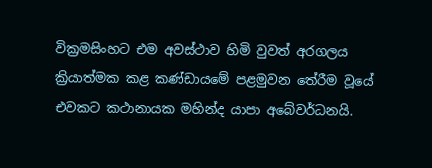වික්‍රමසිංහට එම අවස්ථාව හිමි වුවත් අරගලය ක්‍රියාත්මක කළ කණ්ඩායමේ පළමුවන තේරීම වූයේ එවකට කථානායක මහින්ද යාපා අබේවර්ධනයි.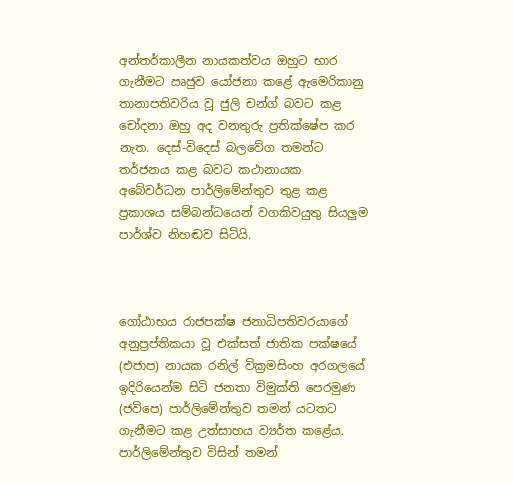අන්තර්කාලීන නායකත්වය ඔහුට භාර ගැනීමට ඍජුව යෝජනා කළේ ඇමෙරිකානු තානාපතිවරිය වූ ජුලි චන්ග් බවට කළ චෝදනා ඔහු අද වනතුරු ප්‍රතික්ෂේප කර නැත. දෙස්-විදෙස් බලවේග තමන්ට තර්ජනය කළ බවට කථානායක අබේවර්ධන පාර්ලිමේන්තුව තුළ කළ ප්‍රකාශය සම්බන්ධයෙන් වගකිවයුතු සියලුම පාර්ශ්ව නිහඬව සිටියි.



ගෝඨාභය රාජපක්ෂ ජනාධිපතිවරයාගේ අනුප්‍රප්තිකයා වූ එක්සත් ජාතික පක්ෂයේ (එජාප) නායක රනිල් වික්‍රමසිංහ අරගලයේ ඉදිරියෙන්ම සිටි ජනතා විමුක්ති පෙරමුණ (ජවිපෙ) පාර්ලිමේන්තුව තමන් යටතට ගැනීමට කළ උත්සාහය ව්‍යර්ත කළේය. පාර්ලිමේන්තුව විසින් තමන්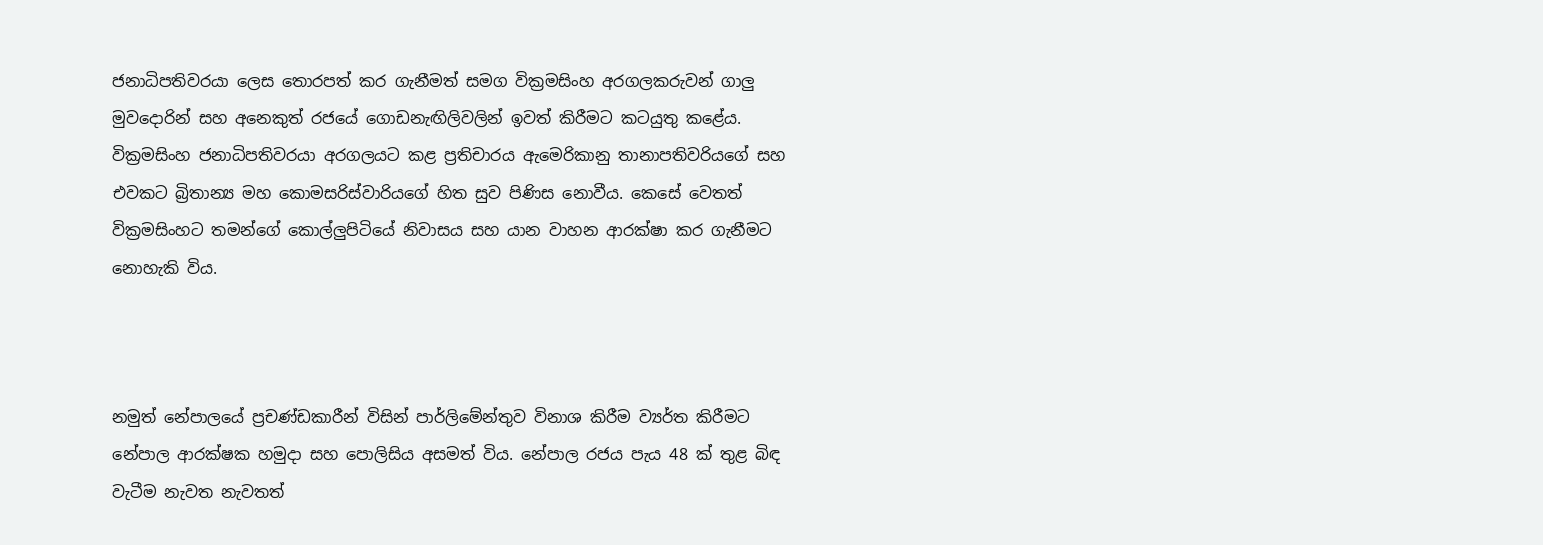ජනාධිපතිවරයා ලෙස තොරපත් කර ගැනීමත් සමග වික්‍රමසිංහ අරගලකරුවන් ගාලු මුවදොරින් සහ අනෙකුත් රජයේ ගොඩනැඟිලිවලින් ඉවත් කිරීමට කටයුතු කළේය. වික්‍රමසිංහ ජනාධිපතිවරයා අරගලයට කළ ප්‍රතිචාරය ඇමෙරිකානු තානාපතිවරියගේ සහ එවකට බ්‍රිතාන්‍ය මහ කොමසරිස්වාරියගේ හිත සුව පිණිස නොවීය. කෙසේ වෙතත් වික්‍රමසිංහට තමන්ගේ කොල්ලුපිටියේ නිවාසය සහ යාන වාහන ආරක්ෂා කර ගැනීමට නොහැකි විය.



නමුත් නේපාලයේ ප්‍රචණ්ඩකාරීන් විසින් පාර්ලිමේන්තුව විනාශ කිරීම ව්‍යර්ත කිරීමට නේපාල ආරක්ෂක හමුදා සහ පොලිසිය අසමත් විය. නේපාල රජය පැය 48 ක් තුළ බිඳ වැටීම නැවත නැවතත්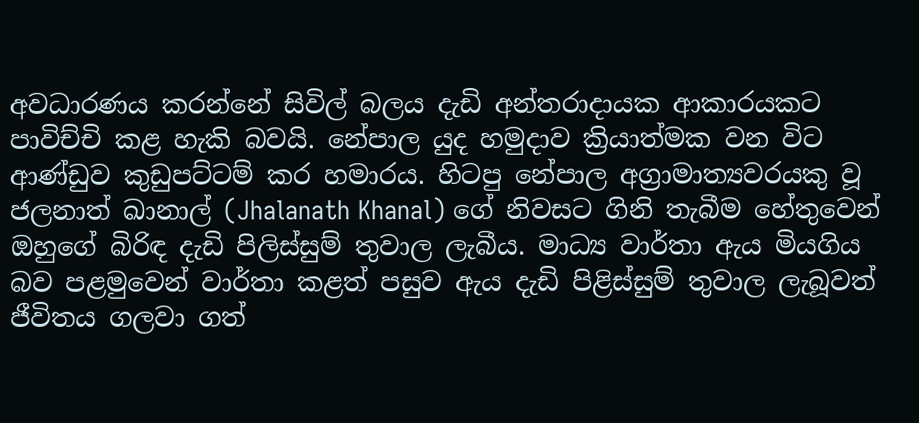අවධාරණය කරන්නේ සිවිල් බලය දැඩි අන්තරාදායක ආකාරයකට පාවිච්චි කළ හැකි බවයි. නේපාල යුද හමුදාව ක්‍රියාත්මක වන විට ආණ්ඩුව කුඩුපට්ටම් කර හමාරය. හිටපු නේපාල අග්‍රාමාත්‍යවරයකු වූ ජලනාත් ඛානාල් (Jhalanath Khanal) ගේ නිවසට ගිනි තැබීම හේතුවෙන් ඔහුගේ බිරිඳ දැඩි පිලිස්සුම් තුවාල ලැබීය. මාධ්‍ය වාර්තා ඇය මියගිය බව පළමුවෙන් වාර්තා කළත් පසුව ඇය දැඩි පිළිස්සුම් තුවාල ලැබූවත් ජීවිතය ගලවා ගත්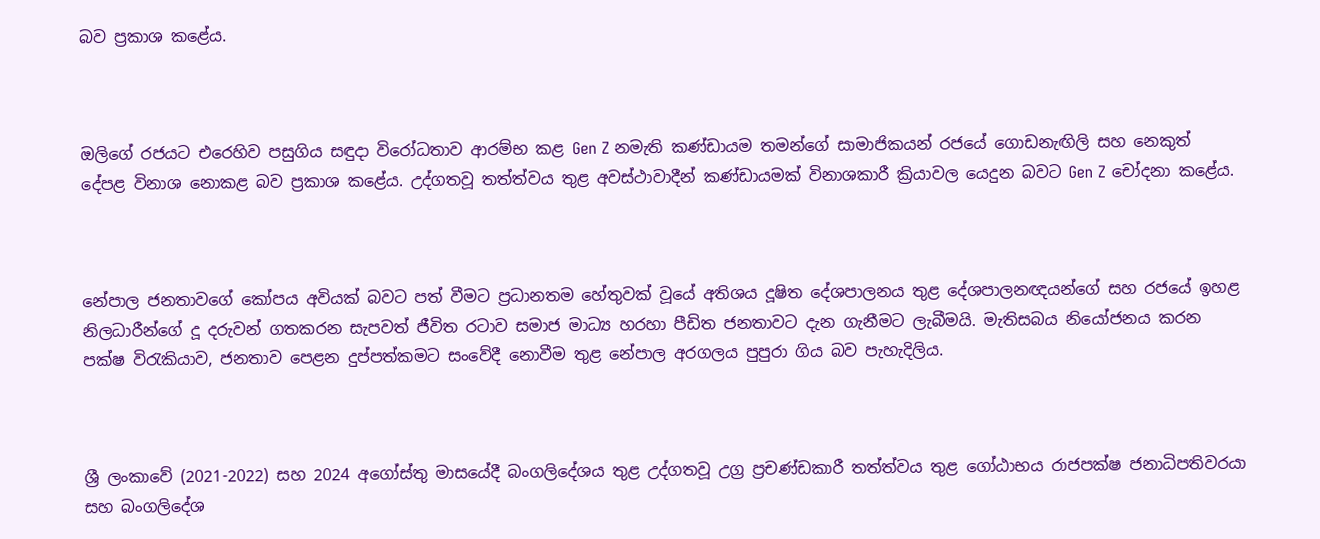බව ප්‍රකාශ කළේය.



ඔලිගේ රජයට එරෙහිව පසුගිය සඳුදා විරෝධතාව ආරම්භ කළ Gen Z නමැති කණ්ඩායම තමන්ගේ සාමාජිකයන් රජයේ ගොඩනැඟිලි සහ නෙකුත් දේපළ විනාශ නොකළ බව ප්‍රකාශ කළේය. උද්ගතවූ තත්ත්වය තුළ අවස්ථාවාදීන් කණ්ඩායමක් විනාශකාරී ක්‍රියාවල යෙදුන බවට Gen Z චෝදනා කළේය.



නේපාල ජනතාවගේ කෝපය අවියක් බවට පත් වීමට ප්‍රධානතම හේතුවක් වූයේ අතිශය දූෂිත දේශපාලනය තුළ දේශපාලනඥයන්ගේ සහ රජයේ ඉහළ නිලධාරීන්ගේ දූ දරුවන් ගතකරන සැපවත් ජීවිත රටාව සමාජ මාධ්‍ය හරහා පීඩිත ජනතාවට දැන ගැනීමට ලැබීමයි. මැතිසබය නියෝජනය කරන පක්ෂ විරැකියාව, ජනතාව පෙළන දුප්පත්කමට සංවේදී නොවීම තුළ නේපාල අරගලය පුපුරා ගිය බව පැහැදිලිය.



ශ්‍රී ලංකාවේ (2021-2022) සහ 2024 අගෝස්තු මාසයේදී බංගලිදේශය තුළ උද්ගතවූ උග්‍ර ප්‍රචණ්ඩකාරී තත්ත්වය තුළ ගෝඨාභය රාජපක්ෂ ජනාධිපතිවරයා සහ බංගලිදේශ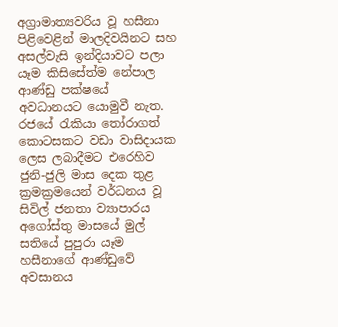අග්‍රාමාත්‍යවරිය වූ හසීනා පිළිවෙළින් මාලදිවයිනට සහ අසල්වැසි ඉන්දියාවට පලා යෑම කිසිසේත්ම නේපාල ආණ්ඩු පක්ෂයේ අවධානයට යොමුවී නැත. රජයේ රැකියා තෝරාගත් කොටසකට වඩා වාසිදායක ලෙස ලබාදීමට එරෙහිව ජුනි-ජුලි මාස දෙක තුළ ක්‍රමක්‍රමයෙන් වර්ධනය වූ සිවිල් ජනතා ව්‍යාපාරය අගෝස්තු මාසයේ මුල් සතියේ පුපුරා යෑම හසීනාගේ ආණ්ඩුවේ අවසානය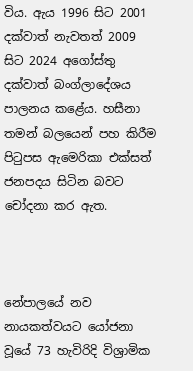විය. ඇය 1996 සිට 2001 දක්වාත් නැවතත් 2009 සිට 2024 අගෝස්තු දක්වාත් බංග්ලාදේශය පාලනය කළේය. හසීනා තමන් බලයෙන් පහ කිරීම පිටුපස ඇමෙරිකා එක්සත් ජනපදය සිටින බවට චෝදනා කර ඇත.



නේපාලයේ නව නායකත්වයට යෝජනා වූයේ 73 හැවිරිදි විශ්‍රාමික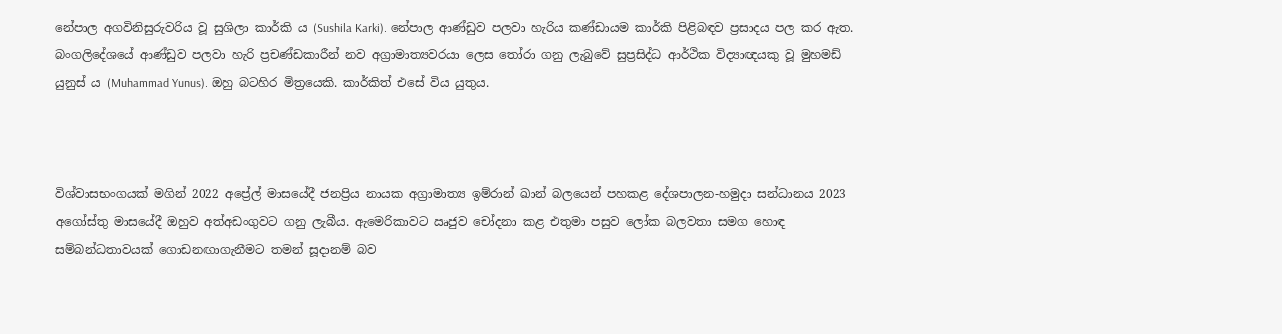නේපාල අගවිනිසුරුවරිය වූ සුශිලා කාර්කි ය (Sushila Karki). නේපාල ආණ්ඩුව පලවා හැරිය කණ්ඩායම කාර්කි පිළිබඳව ප්‍රසාදය පල කර ඇත. බංගලිදේශයේ ආණ්ඩුව පලවා හැරි ප්‍රචණ්ඩකාරීන් නව අග්‍රාමාත්‍යවරයා ලෙස තෝරා ගනු ලැබුවේ සුප්‍රසිද්ධ ආර්ථික විද්‍යාඥයකු වූ මුහමඩ් යුනුස් ය (Muhammad Yunus). ඔහු බටහිර මිත්‍රයෙකි. කාර්කිත් එසේ විය යුතුය.



විශ්වාසභංගයක් මගින් 2022 අප්‍රේල් මාසයේදී ජනප්‍රිය නායක අග්‍රාමාත්‍ය ඉම්රාන් ඛාන් බලයෙන් පහකළ දේශපාලන-හමුදා සන්ධානය 2023 අගෝස්තු මාසයේදී ඔහුව අත්අඩංගුවට ගනු ලැබීය. ඇමෙරිකාවට ඍජුව චෝදනා කළ එතුමා පසුව ලෝක බලවතා සමග හොඳ සම්බන්ධතාවයක් ගොඩනඟාගැනීමට තමන් සූදානම් බව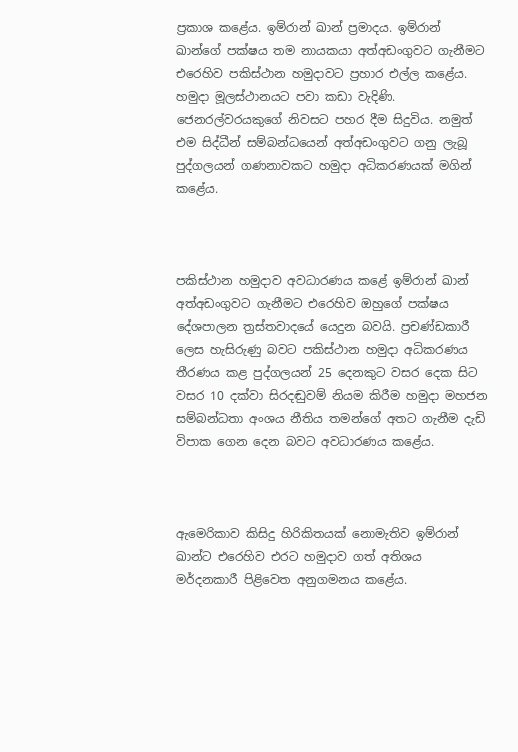ප්‍රකාශ කළේය. ඉම්රාන් ඛාන් ප්‍රමාදය. ඉම්රාන් ඛාන්ගේ පක්ෂය තම නායකයා අත්අඩංගුවට ගැනීමට එරෙහිව පකිස්ථාන හමුදාවට ප්‍රහාර එල්ල කළේය. හමුදා මූලස්ථානයට පවා කඩා වැදිණි. ජෙනරල්වරයකුගේ නිවසට පහර දීම සිදුවිය. නමුත් එම සිද්ධීන් සම්බන්ධයෙන් අත්අඩංගුවට ගනු ලැබූ පුද්ගලයන් ගණනාවකට හමුදා අධිකරණයක් මගින් කළේය.



පකිස්ථාන හමුදාව අවධාරණය කළේ ඉම්රාන් ඛාන් අත්අඩංගුවට ගැනීමට එරෙහිව ඔහුගේ පක්ෂය දේශපාලන ත්‍රස්තවාදයේ යෙදුන බවයි. ප්‍රචණ්ඩකාරී ලෙස හැසිරුණු බවට පකිස්ථාන හමුදා අධිකරණය තීරණය කළ පුද්ගලයන් 25 දෙනකුට වසර දෙක සිට වසර 10 දක්වා සිරදඬුවම් නියම කිරීම හමුදා මහජන සම්බන්ධතා අංශය නීතිය තමන්ගේ අතට ගැනීම දැඩි විපාක ගෙන දෙන බවට අවධාරණය කළේය.



ඇමෙරිකාව කිසිදු හිරිකිතයක් නොමැතිව ඉම්රාන් ඛාන්ට එරෙහිව එරට හමුදාව ගත් අතිශය මර්දනකාරී පිළිවෙත අනුගමනය කළේය.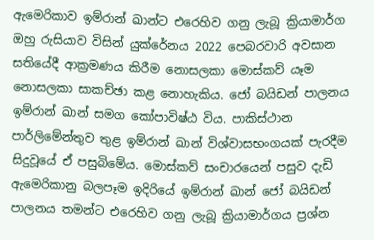ඇමෙරිකාව ඉම්රාන් ඛාන්ට එරෙහිව ගනු ලැබූ ක්‍රියාමාර්ග ඔහු රුසියාව විසින් යුක්රේනය 2022 පෙබරවාරි අවසාන සතියේදී ආක්‍රමණය කිරීම නොසලකා මොස්කව් යෑම නොසලකා සාකච්ඡා කළ නොහැකිය. ජෝ බයිඩන් පාලනය ඉම්රාන් ඛාන් සමග කෝපාවිෂ්ඨ විය. පාකිස්ථාන පාර්ලිමේන්තුව තුළ ඉම්රාන් ඛාන් විශ්වාසභංගයක් පැරදීම සිදුවූයේ ඒ පසුබිමේය. මොස්කව් සංචාරයෙන් පසුව දැඩි ඇමෙරිකානු බලපෑම ඉදිරියේ ඉම්රාන් ඛාන් ජෝ බයිඩන් පාලනය තමන්ට එරෙහිව ගනු ලැබූ ක්‍රියාමාර්ගය ප්‍රශ්න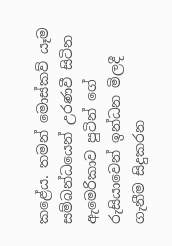කළේය. තමන් මොස්කව් යෑම සම්බන්ධයෙන් උරණවී සිටින ඇමෙරිකාව පුටින් ගේ රුසියාවෙන් ඉන්ධන මිලදී ගැනීම සිදුකරන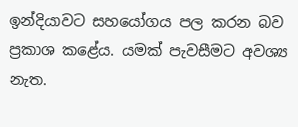ඉන්දියාවට සහයෝගය පල කරන බව ප්‍රකාශ කළේය. යමක් පැවසීමට අවශ්‍ය නැත.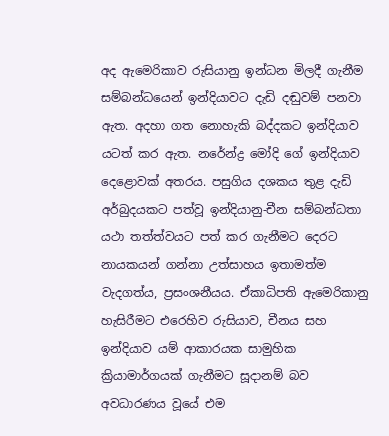අද ඇමෙරිකාව රුසියානු ඉන්ධන මිලදී ගැනීම සම්බන්ධයෙන් ඉන්දියාවට දැඩි දඬුවම් පනවා ඇත. අදහා ගත නොහැකි බද්දකට ඉන්දියාව යටත් කර ඇත. නරේන්ද්‍ර මෝදි ගේ ඉන්දියාව දෙළොවක් අතරය. පසුගිය දශකය තුළ දැඩි අර්බුදයකට පත්වූ ඉන්දියානු-චීන සම්බන්ධතා යථා තත්ත්වයට පත් කර ගැනීමට දෙරට නායකයන් ගන්නා උත්සාහය ඉතාමත්ම වැදගත්ය, ප්‍රසංශනීයය. ඒකාධිපති ඇමෙරිකානු හැසිරීමට එරෙහිව රුසියාව, චීනය සහ ඉන්දියාව යම් ආකාරයක සාමුහික ක්‍රියාමාර්ගයක් ගැනීමට සූදානම් බව අවධාරණය වූයේ එම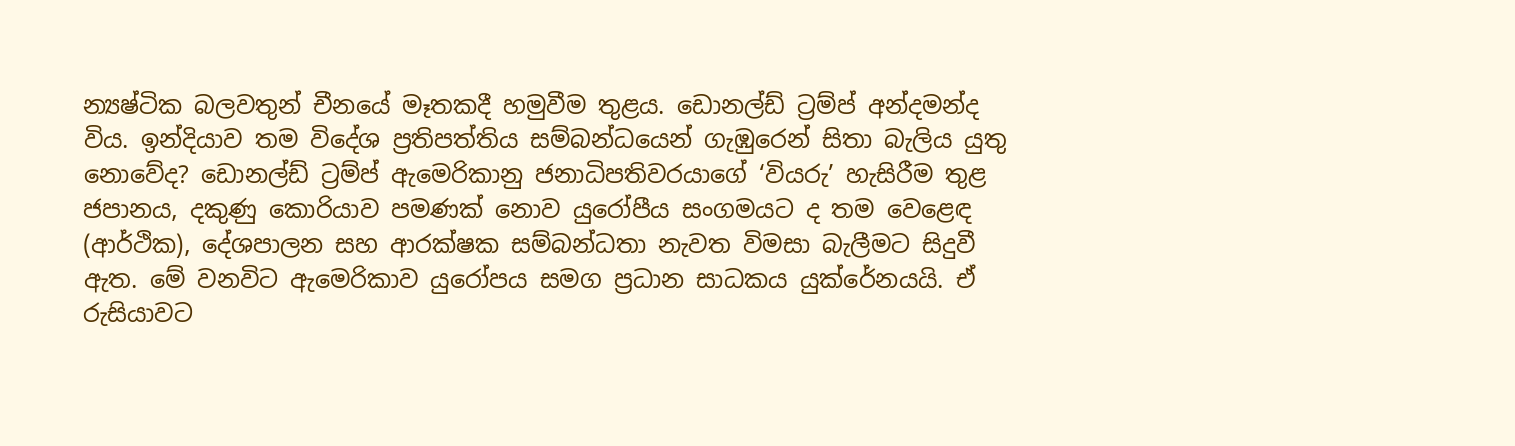න්‍යෂ්ටික බලවතුන් චීනයේ මෑතකදී හමුවීම තුළය. ඩොනල්ඩ් ට්‍රම්ප් අන්දමන්ද විය. ඉන්දියාව තම විදේශ ප්‍රතිපත්තිය සම්බන්ධයෙන් ගැඹුරෙන් සිතා බැලිය යුතු නොවේද? ඩොනල්ඩ් ට්‍රම්ප් ඇමෙරිකානු ජනාධිපතිවරයාගේ ‘වියරු’ හැසිරීම තුළ ජපානය, දකුණු කොරියාව පමණක් නොව යුරෝපීය සංගමයට ද තම වෙළෙඳ (ආර්ථික), දේශපාලන සහ ආරක්ෂක සම්බන්ධතා නැවත විමසා බැලීමට සිදුවී ඇත. මේ වනවිට ඇමෙරිකාව යුරෝපය සමග ප්‍රධාන සාධකය යුක්රේනයයි. ඒ රුසියාවට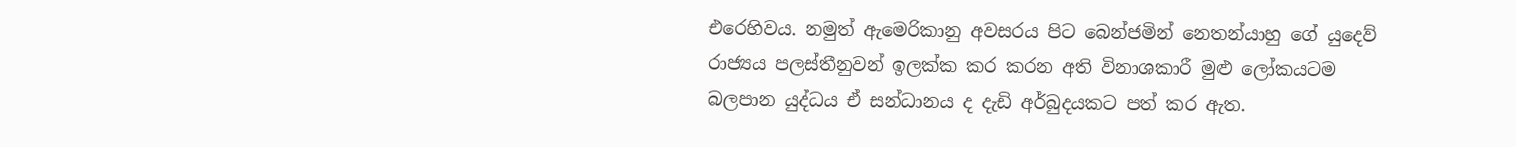එරෙහිවය. නමුත් ඇමෙරිකානු අවසරය පිට බෙන්ජමින් නෙතන්යාහු ගේ යුදෙව් රාජ්‍යය පලස්තීනුවන් ඉලක්ක කර කරන අති විනාශකාරී මුළු ලෝකයටම බලපාන යුද්ධය ඒ සන්ධානය ද දැඩි අර්බුදයකට පත් කර ඇත.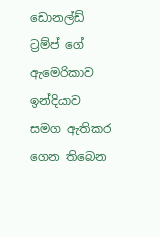ඩොනල්ඩ් ට්‍රම්ප් ගේ ඇමෙරිකාව ඉන්දියාව සමග ඇතිකර ගෙන තිබෙන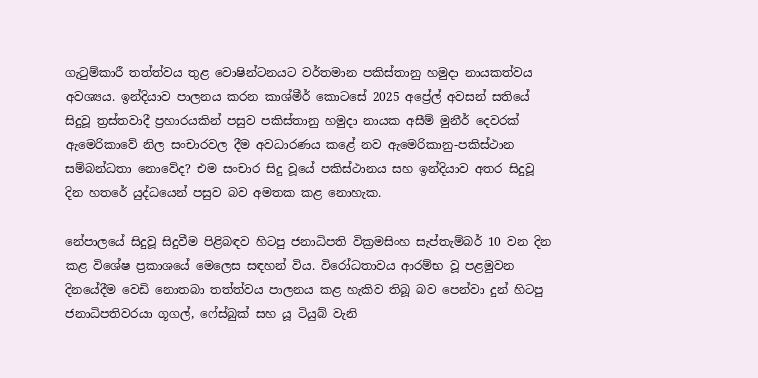ගැටුම්කාරී තත්ත්වය තුළ වොෂින්ටනයට වර්තමාන පකිස්තානු හමුදා නායකත්වය අවශ්‍යය. ඉන්දියාව පාලනය කරන කාශ්මීර් කොටසේ 2025 අප්‍රේල් අවසන් සතියේ සිදුවූ ත්‍රස්තවාදී ප්‍රහාරයකින් පසුව පකිස්තානු හමුදා නායක අසීම් මුනීර් දෙවරක් ඇමෙරිකාවේ නිල සංචාරවල දීම අවධාරණය කළේ නව ඇමෙරිකානු-පකිස්ථාන සම්බන්ධතා නොවේද? එම සංචාර සිදු වූයේ පකිස්ථානය සහ ඉන්දියාව අතර සිදුවූ දින හතරේ යුද්ධයෙන් පසුව බව අමතක කළ නොහැක.

නේපාලයේ සිදුවූ සිදුවීම පිළිබඳව හිටපු ජනාධිපති වික්‍රමසිංහ සැප්තැම්බර් 10 වන දින කළ විශේෂ ප්‍රකාශයේ මෙලෙස සඳහන් විය. විරෝධතාවය ආරම්භ වූ පළමුවන දිනයේදීම වෙඩි නොතබා තත්ත්වය පාලනය කළ හැකිව තිබූ බව පෙන්වා දුන් හිටපු ජනාධිපතිවරයා ගූගල්, ෆේස්බුක් සහ යූ ටියුබ් වැනි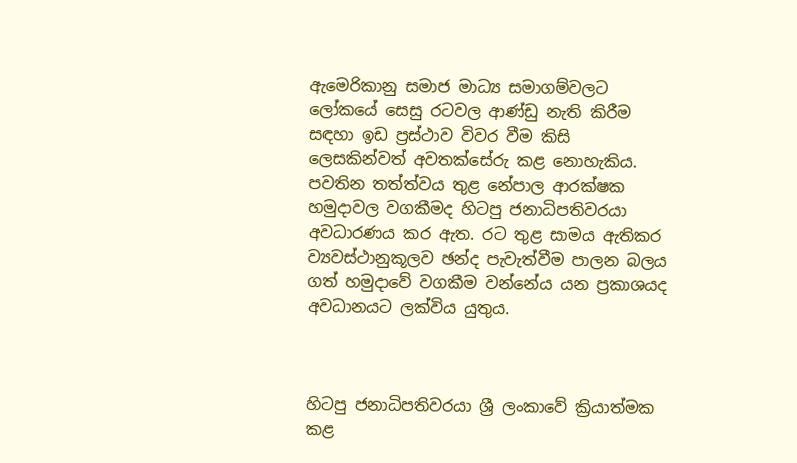ඇමෙරිකානු සමාජ මාධ්‍ය සමාගම්වලට ලෝකයේ සෙසු රටවල ආණ්ඩු නැති කිරීම සඳහා ඉඩ ප්‍රස්ථාව විවර වීම කිසි ලෙසකින්වත් අවතක්සේරු කළ නොහැකිය. පවතින තත්ත්වය තුළ නේපාල ආරක්ෂක හමුදාවල වගකීමද හිටපු ජනාධිපතිවරයා අවධාරණය කර ඇත. රට තුළ සාමය ඇතිකර ව්‍යවස්ථානුකූලව ඡන්ද පැවැත්වීම පාලන බලය ගත් හමුදාවේ වගකීම වන්නේය යන ප්‍රකාශයද අවධානයට ලක්විය යුතුය.



හිටපු ජනාධිපතිවරයා ශ්‍රී ලංකාවේ ක්‍රියාත්මක කළ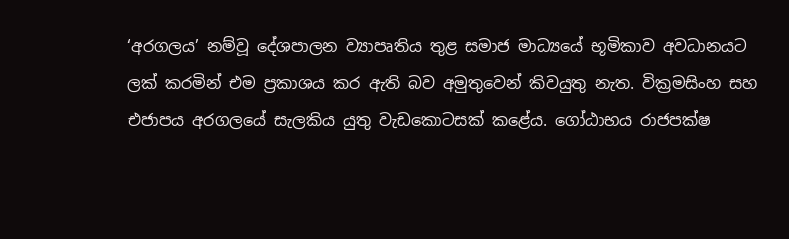‘අරගලය’ නම්වූ දේශපාලන ව්‍යාපෘතිය තුළ සමාජ මාධ්‍යයේ භූමිකාව අවධානයට ලක් කරමින් එම ප්‍රකාශය කර ඇති බව අමුතුවෙන් කිවයුතු නැත. වික්‍රමසිංහ සහ එජාපය අරගලයේ සැලකිය යුතු වැඩකොටසක් කළේය. ගෝඨාභය රාජපක්ෂ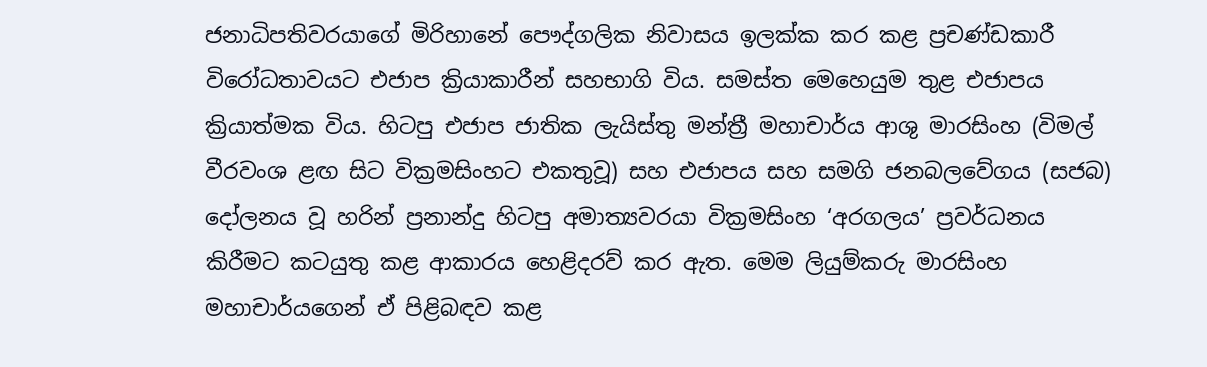ජනාධිපතිවරයාගේ මිරිහානේ පෞද්ගලික නිවාසය ඉලක්ක කර කළ ප්‍රචණ්ඩකාරී විරෝධතාවයට එජාප ක්‍රියාකාරීන් සහභාගි විය. සමස්ත මෙහෙයුම තුළ එජාපය ක්‍රියාත්මක විය. හිටපු එජාප ජාතික ලැයිස්තු මන්ත්‍රී මහාචාර්ය ආශු මාරසිංහ (විමල් වීරවංශ ළඟ සිට වික්‍රමසිංහට එකතුවූ) සහ එජාපය සහ සමගි ජනබලවේගය (සජබ) දෝලනය වූ හරින් ප්‍රනාන්දු හිටපු අමාත්‍යවරයා වික්‍රමසිංහ ‘අරගලය’ ප්‍රවර්ධනය කිරීමට කටයුතු කළ ආකාරය හෙළිදරව් කර ඇත. මෙම ලියුම්කරු මාරසිංහ මහාචාර්යගෙන් ඒ පිළිබඳව කළ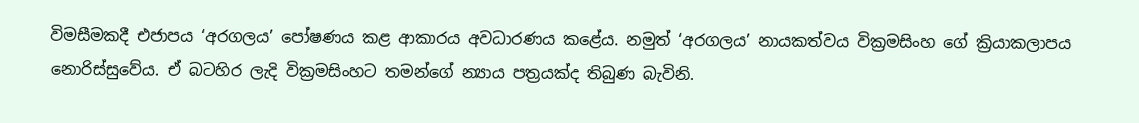විමසීමකදී එජාපය ‘අරගලය’ පෝෂණය කළ ආකාරය අවධාරණය කළේය. නමුත් ‘අරගලය’ නායකත්වය වික්‍රමසිංහ ගේ ක්‍රියාකලාපය නොරිස්සුවේය. ඒ බටහිර ලැදි වික්‍රමසිංහට තමන්ගේ න්‍යාය පත්‍රයක්ද තිබුණ බැවිනි.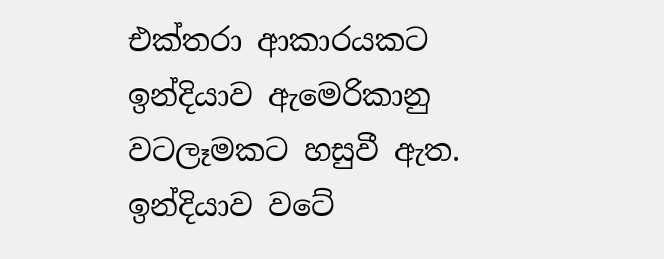එක්තරා ආකාරයකට ඉන්දියාව ඇමෙරිකානු වටලෑමකට හසුවී ඇත. ඉන්දියාව වටේ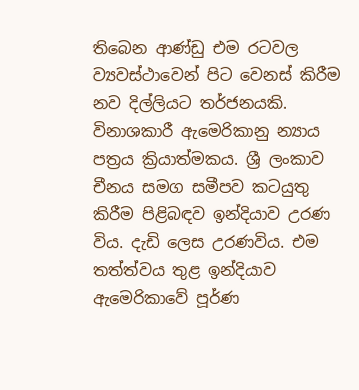තිබෙන ආණ්ඩු එම රටවල ව්‍යවස්ථාවෙන් පිට වෙනස් කිරීම නව දිල්ලියට තර්ජනයකි. විනාශකාරී ඇමෙරිකානු න්‍යාය පත්‍රය ක්‍රියාත්මකය. ශ්‍රී ලංකාව චීනය සමග සමීපව කටයුතු කිරීම පිළිබඳව ඉන්දියාව උරණ විය. දැඩි ලෙස උරණවිය. එම තත්ත්වය තුළ ඉන්දියාව ඇමෙරිකාවේ පූර්ණ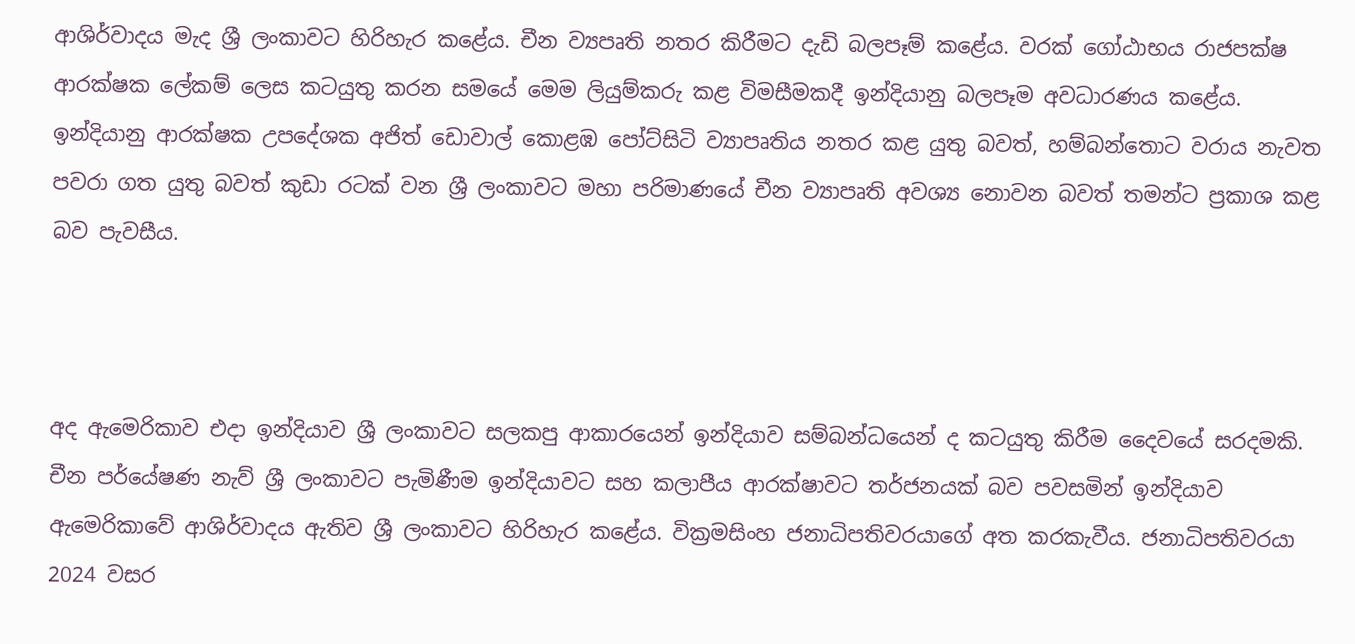ආශිර්වාදය මැද ශ්‍රී ලංකාවට හිරිහැර කළේය. චීන ව්‍යපෘති නතර කිරීමට දැඩි බලපෑම් කළේය. වරක් ගෝඨාභය රාජපක්ෂ ආරක්ෂක ලේකම් ලෙස කටයුතු කරන සමයේ මෙම ලියුම්කරු කළ විමසීමකදී ඉන්දියානු බලපෑම අවධාරණය කළේය. ඉන්දියානු ආරක්ෂක උපදේශක අජිත් ඩොවාල් කොළඹ පෝට්සිටි ව්‍යාපෘතිය නතර කළ යුතු බවත්, හම්බන්තොට වරාය නැවත පවරා ගත යුතු බවත් කුඩා රටක් වන ශ්‍රී ලංකාවට මහා පරිමාණයේ චීන ව්‍යාපෘති අවශ්‍ය නොවන බවත් තමන්ට ප්‍රකාශ කළ බව පැවසීය.



අද ඇමෙරිකාව එදා ඉන්දියාව ශ්‍රී ලංකාවට සලකපු ආකාරයෙන් ඉන්දියාව සම්බන්ධයෙන් ද කටයුතු කිරීම දෛවයේ සරදමකි. චීන පර්යේෂණ නැව් ශ්‍රී ලංකාවට පැමිණීම ඉන්දියාවට සහ කලාපීය ආරක්ෂාවට තර්ජනයක් බව පවසමින් ඉන්දියාව ඇමෙරිකාවේ ආශිර්වාදය ඇතිව ශ්‍රී ලංකාවට හිරිහැර කළේය. වික්‍රමසිංහ ජනාධිපතිවරයාගේ අත කරකැවීය. ජනාධිපතිවරයා 2024 වසර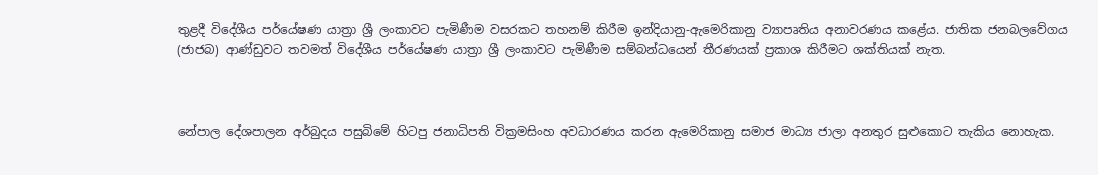තුළදී විදේශීය පර්යේෂණ යාත්‍රා ශ්‍රී ලංකාවට පැමිණීම වසරකට තහනම් කිරීම ඉන්දියානු-ඇමෙරිකානු ව්‍යාපෘතිය අනාවරණය කළේය. ජාතික ජනබලවේගය (ජාජබ) ආණ්ඩුවට තවමත් විදේශීය පර්යේෂණ යාත්‍රා ශ්‍රී ලංකාවට පැමිණීම සම්බන්ධයෙන් තීරණයක් ප්‍රකාශ කිරීමට ශක්තියක් නැත.



නේපාල දේශපාලන අර්බුදය පසුබිමේ හිටපු ජනාධිපති වික්‍රමසිංහ අවධාරණය කරන ඇමෙරිකානු සමාජ මාධ්‍ය ජාලා අනතුර සුළුකොට තැකිය නොහැක.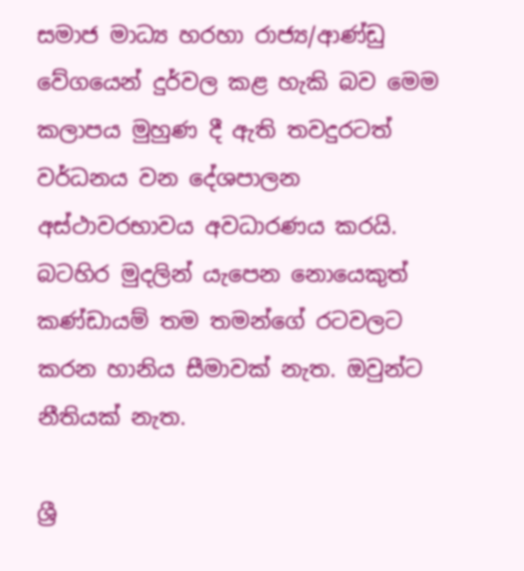සමාජ මාධ්‍ය හරහා රාජ්‍ය/ආණ්ඩු වේගයෙන් දුර්වල කළ හැකි බව මෙම කලාපය මුහුණ දී ඇති තවදුරටත් වර්ධනය වන දේශපාලන අස්ථාවරභාවය අවධාරණය කරයි. බටහිර මුදලින් යැපෙන නොයෙකුත් කණ්ඩායම් තම තමන්ගේ රටවලට කරන හානිය සීමාවක් නැත. ඔවුන්ට නීතියක් නැත.

ශ්‍රී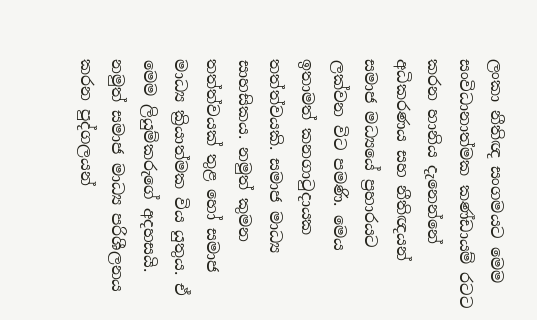ලංකා නීතිඥ සංගමයට මෙම සංවිධානාත්මක කණ්ඩායම් රටට කරන හානිය දැනෙන්නේ අධිකරණය සහ නීතිඥයන් සමාජ මධ්‍යයේ ප්‍රහාරයට ලක්වන විට පමණි. මෙය ඉතාමත් කනගාටුදායක තත්ත්වයකි. සමාජ මාධ්‍ය සාහසිකය. නමුත් කුමන තත්ත්වයක් තුළ හෝ සමාජ මාධ්‍ය ක්‍රියාත්මක විය යුතුය. ඒ මෙම ලියුම්කරුගේ අදහසයි. නමුත් සමාජ මාධ්‍ය පරිශීලනය කරන පුද්ගලයන්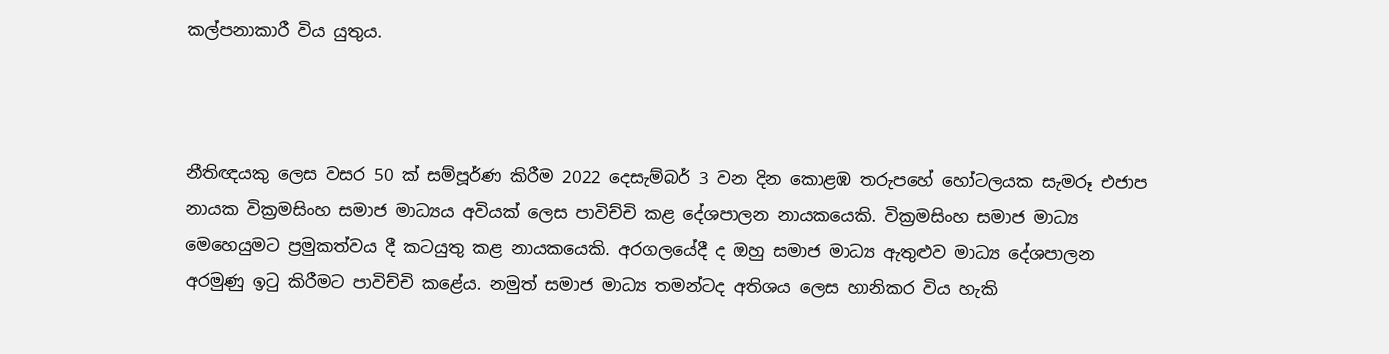කල්පනාකාරී විය යුතුය.



නීතිඥයකු ලෙස වසර 50 ක් සම්පූර්ණ කිරීම 2022 දෙසැම්බර් 3 වන දින කොළඹ තරුපහේ හෝටලයක සැමරූ එජාප නායක වික්‍රමසිංහ සමාජ මාධ්‍යය අවියක් ලෙස පාවිච්චි කළ දේශපාලන නායකයෙකි. වික්‍රමසිංහ සමාජ මාධ්‍ය මෙහෙයුමට ප්‍රමුකත්වය දී කටයුතු කළ නායකයෙකි. අරගලයේදී ද ඔහු සමාජ මාධ්‍ය ඇතුළුව මාධ්‍ය දේශපාලන අරමුණු ඉටු කිරීමට පාවිච්චි කළේය. නමුත් සමාජ මාධ්‍ය තමන්ටද අතිශය ලෙස හානිකර විය හැකි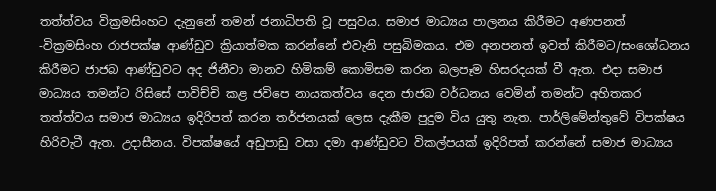තත්ත්වය වික්‍රමසිංහට දැනුනේ තමන් ජනාධිපති වූ පසුවය. සමාජ මාධ්‍යය පාලනය කිරීමට අණපනත් -වික්‍රමසිංහ රාජපක්ෂ ආණ්ඩුව ක්‍රියාත්මක කරන්නේ එවැනි පසුබිමකය. එම අනපනත් ඉවත් කිරීමට/සංශෝධනය කිරීමට ජාජබ ආණ්ඩුවට අද ජිනීවා මානව හිමිකම් කොමිසම කරන බලපෑම හිසරදයක් වී ඇත. එදා සමාජ මාධ්‍යය තමන්ට රිසිසේ පාවිච්චි කළ ජවිපෙ නායකත්වය දෙන ජාජබ වර්ධනය වෙමින් තමන්ට අහිතකර තත්ත්වය සමාජ මාධ්‍යය ඉදිරිපත් කරන තර්ජනයක් ලෙස දැකීම පුදුම විය යුතු නැත. පාර්ලිමේන්තුවේ විපක්ෂය හිරිවැටී ඇත. උදාසීනය. විපක්ෂයේ අඩුපාඩු වසා දමා ආණ්ඩුවට විකල්පයක් ඉදිරිපත් කරන්නේ සමාජ මාධ්‍යය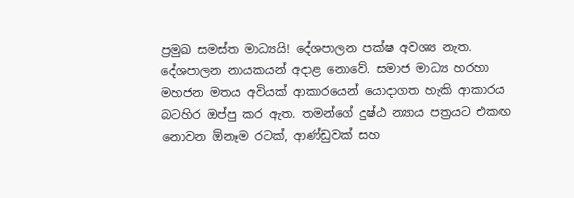ප්‍රමුඛ සමස්ත මාධ්‍යයි! දේශපාලන පක්ෂ අවශ්‍ය නැත. දේශපාලන නායකයන් අදාළ නොවේ. සමාජ මාධ්‍ය හරහා මහජන මතය අවියක් ආකාරයෙන් යොදාගත හැකි ආකාරය බටහිර ඔප්පු කර ඇත. තමන්ගේ දුෂ්ඨ න්‍යාය පත්‍රයට එකඟ නොවන ඕනෑම රටක්, ආණ්ඩුවක් සහ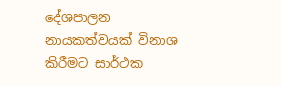දේශපාලන නායකත්වයක් විනාශ කිරීමට සාර්ථක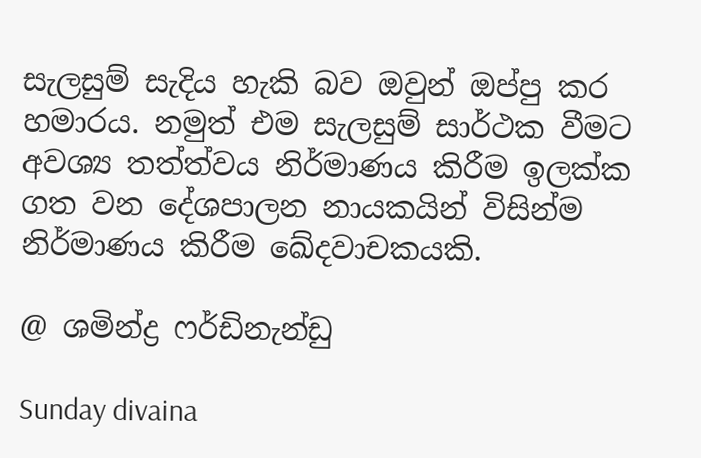සැලසුම් සැදිය හැකි බව ඔවුන් ඔප්පු කර හමාරය. නමුත් එම සැලසුම් සාර්ථක වීමට අවශ්‍ය තත්ත්වය නිර්මාණය කිරීම ඉලක්ක ගත වන දේශපාලන නායකයින් විසින්ම නිර්මාණය කිරීම ඛේදවාචකයකි.

@ ශමින්ද්‍ර ෆර්ඩිනැන්ඩු

Sunday divaina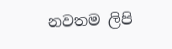නවතම ලිපි